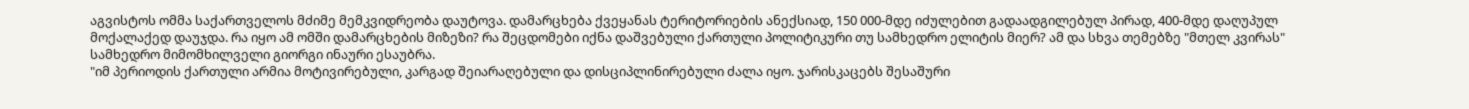აგვისტოს ომმა საქართველოს მძიმე მემკვიდრეობა დაუტოვა. დამარცხება ქვეყანას ტერიტორიების ანექსიად, 150 000-მდე იძულებით გადაადგილებულ პირად, 400-მდე დაღუპულ მოქალაქედ დაუჯდა. რა იყო ამ ომში დამარცხების მიზეზი? რა შეცდომები იქნა დაშვებული ქართული პოლიტიკური თუ სამხედრო ელიტის მიერ? ამ და სხვა თემებზე "მთელ კვირას" სამხედრო მიმომხილველი გიორგი ინაური ესაუბრა.
"იმ პერიოდის ქართული არმია მოტივირებული, კარგად შეიარაღებული და დისციპლინირებული ძალა იყო. ჯარისკაცებს შესაშური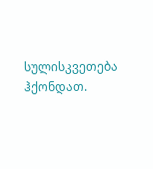სულისკვეთება ჰქონდათ.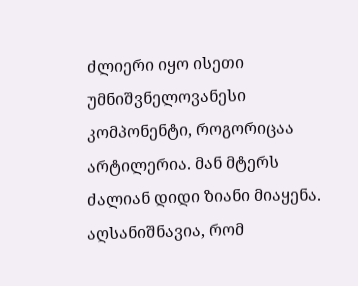ძლიერი იყო ისეთი უმნიშვნელოვანესი კომპონენტი, როგორიცაა არტილერია. მან მტერს ძალიან დიდი ზიანი მიაყენა. აღსანიშნავია, რომ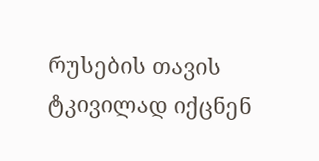რუსების თავის ტკივილად იქცნენ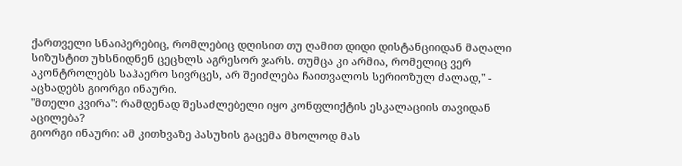ქართველი სნაიპერებიც, რომლებიც დღისით თუ ღამით დიდი დისტანციიდან მაღალი სიზუსტით უხსნიდნენ ცეცხლს აგრესორ ჯარს. თუმცა კი არმია, რომელიც ვერ აკონტროლებს საჰაერო სივრცეს, არ შეიძლება ჩაითვალოს სერიოზულ ძალად," - აცხადებს გიორგი ინაური.
"მთელი კვირა": რამდენად შესაძლებელი იყო კონფლიქტის ესკალაციის თავიდან აცილება?
გიორგი ინაური: ამ კითხვაზე პასუხის გაცემა მხოლოდ მას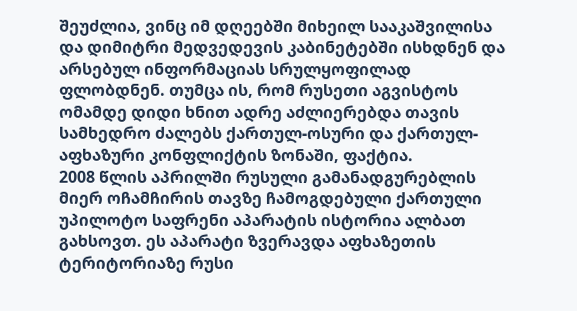შეუძლია, ვინც იმ დღეებში მიხეილ სააკაშვილისა და დიმიტრი მედვედევის კაბინეტებში ისხდნენ და არსებულ ინფორმაციას სრულყოფილად ფლობდნენ. თუმცა ის, რომ რუსეთი აგვისტოს ომამდე დიდი ხნით ადრე აძლიერებდა თავის სამხედრო ძალებს ქართულ-ოსური და ქართულ-აფხაზური კონფლიქტის ზონაში, ფაქტია.
2008 წლის აპრილში რუსული გამანადგურებლის მიერ ოჩამჩირის თავზე ჩამოგდებული ქართული უპილოტო საფრენი აპარატის ისტორია ალბათ გახსოვთ. ეს აპარატი ზვერავდა აფხაზეთის ტერიტორიაზე რუსი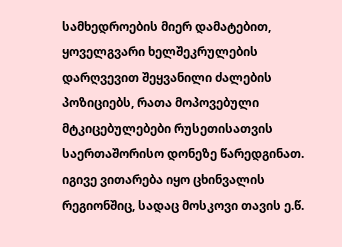სამხედროების მიერ დამატებით, ყოველგვარი ხელშეკრულების დარღვევით შეყვანილი ძალების პოზიციებს, რათა მოპოვებული მტკიცებულებები რუსეთისათვის საერთაშორისო დონეზე წარედგინათ.
იგივე ვითარება იყო ცხინვალის რეგიონშიც, სადაც მოსკოვი თავის ე.წ.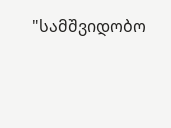"სამშვიდობო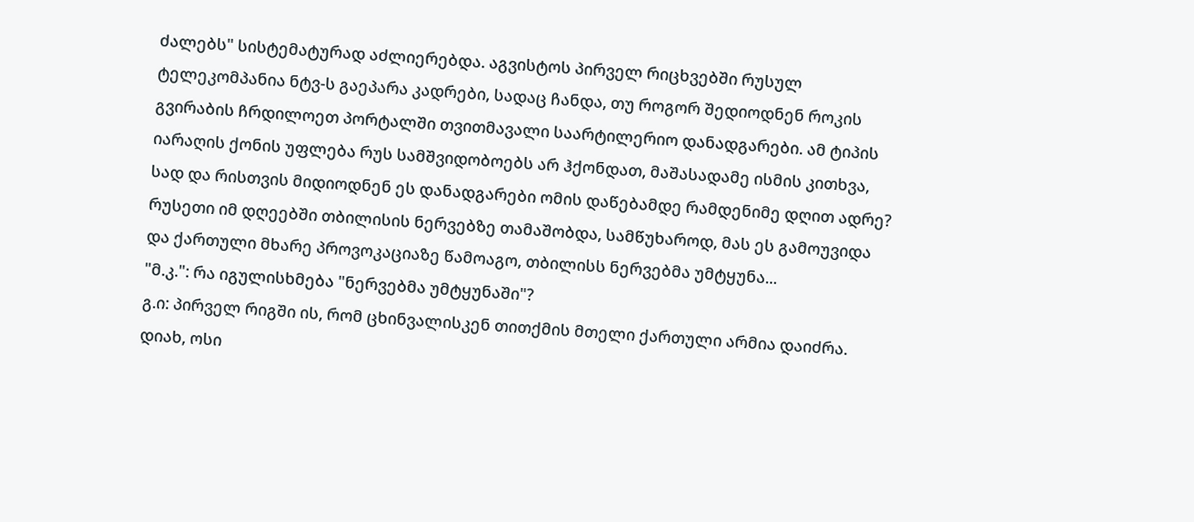ძალებს" სისტემატურად აძლიერებდა. აგვისტოს პირველ რიცხვებში რუსულ ტელეკომპანია ნტვ-ს გაეპარა კადრები, სადაც ჩანდა, თუ როგორ შედიოდნენ როკის გვირაბის ჩრდილოეთ პორტალში თვითმავალი საარტილერიო დანადგარები. ამ ტიპის იარაღის ქონის უფლება რუს სამშვიდობოებს არ ჰქონდათ, მაშასადამე ისმის კითხვა, სად და რისთვის მიდიოდნენ ეს დანადგარები ომის დაწებამდე რამდენიმე დღით ადრე? რუსეთი იმ დღეებში თბილისის ნერვებზე თამაშობდა, სამწუხაროდ, მას ეს გამოუვიდა და ქართული მხარე პროვოკაციაზე წამოაგო, თბილისს ნერვებმა უმტყუნა...
"მ.კ.": რა იგულისხმება "ნერვებმა უმტყუნაში"?
გ.ი: პირველ რიგში ის, რომ ცხინვალისკენ თითქმის მთელი ქართული არმია დაიძრა. დიახ, ოსი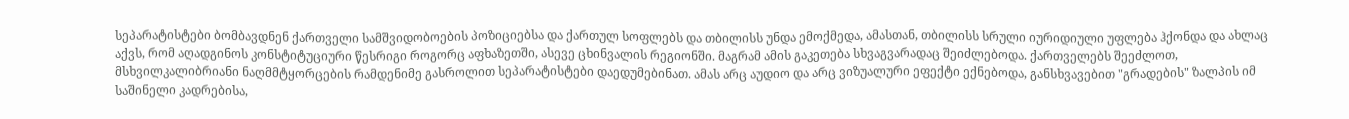სეპარატისტები ბომბავდნენ ქართველი სამშვიდობოების პოზიციებსა და ქართულ სოფლებს და თბილისს უნდა ემოქმედა, ამასთან, თბილისს სრული იურიდიული უფლება ჰქონდა და ახლაც აქვს, რომ აღადგინოს კონსტიტუციური წესრიგი როგორც აფხაზეთში, ასევე ცხინვალის რეგიონში. მაგრამ ამის გაკეთება სხვაგვარადაც შეიძლებოდა. ქართველებს შეეძლოთ, მსხვილკალიბრიანი ნაღმმტყორცების რამდენიმე გასროლით სეპარატისტები დაედუმებინათ. ამას არც აუდიო და არც ვიზუალური ეფექტი ექნებოდა, განსხვავებით "გრადების" ზალპის იმ საშინელი კადრებისა,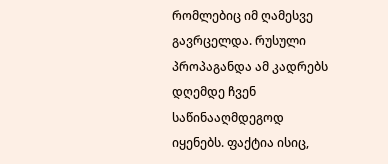რომლებიც იმ ღამესვე გავრცელდა. რუსული პროპაგანდა ამ კადრებს დღემდე ჩვენ საწინააღმდეგოდ იყენებს. ფაქტია ისიც,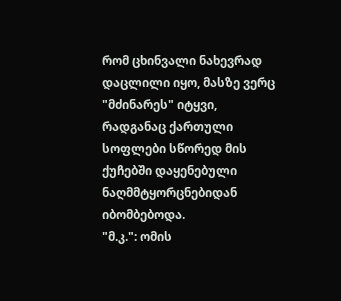რომ ცხინვალი ნახევრად დაცლილი იყო, მასზე ვერც "მძინარეს" იტყვი, რადგანაც ქართული სოფლები სწორედ მის ქუჩებში დაყენებული ნაღმმტყორცნებიდან იბომბებოდა.
"მ.კ.": ომის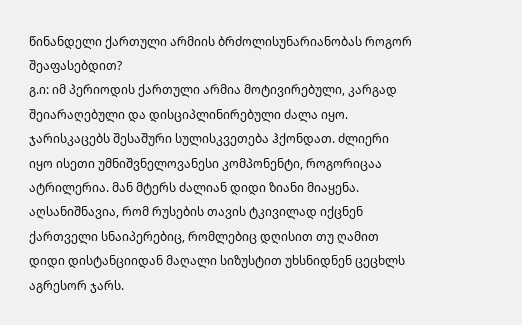წინანდელი ქართული არმიის ბრძოლისუნარიანობას როგორ შეაფასებდით?
გ.ი: იმ პერიოდის ქართული არმია მოტივირებული, კარგად შეიარაღებული და დისციპლინირებული ძალა იყო. ჯარისკაცებს შესაშური სულისკვეთება ჰქონდათ. ძლიერი იყო ისეთი უმნიშვნელოვანესი კომპონენტი, როგორიცაა ატრილერია. მან მტერს ძალიან დიდი ზიანი მიაყენა. აღსანიშნავია, რომ რუსების თავის ტკივილად იქცნენ ქართველი სნაიპერებიც, რომლებიც დღისით თუ ღამით დიდი დისტანციიდან მაღალი სიზუსტით უხსნიდნენ ცეცხლს აგრესორ ჯარს.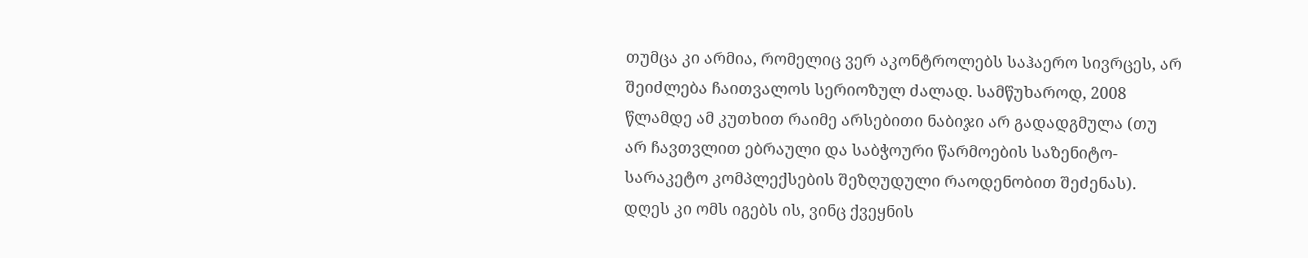თუმცა კი არმია, რომელიც ვერ აკონტროლებს საჰაერო სივრცეს, არ შეიძლება ჩაითვალოს სერიოზულ ძალად. სამწუხაროდ, 2008 წლამდე ამ კუთხით რაიმე არსებითი ნაბიჯი არ გადადგმულა (თუ არ ჩავთვლით ებრაული და საბჭოური წარმოების საზენიტო-სარაკეტო კომპლექსების შეზღუდული რაოდენობით შეძენას). დღეს კი ომს იგებს ის, ვინც ქვეყნის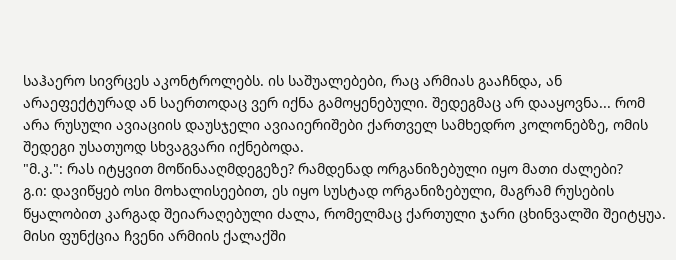საჰაერო სივრცეს აკონტროლებს. ის საშუალებები, რაც არმიას გააჩნდა, ან არაეფექტურად ან საერთოდაც ვერ იქნა გამოყენებული. შედეგმაც არ დააყოვნა... რომ არა რუსული ავიაციის დაუსჯელი ავიაიერიშები ქართველ სამხედრო კოლონებზე, ომის შედეგი უსათუოდ სხვაგვარი იქნებოდა.
"მ.კ.": რას იტყვით მოწინააღმდეგეზე? რამდენად ორგანიზებული იყო მათი ძალები?
გ.ი: დავიწყებ ოსი მოხალისეებით, ეს იყო სუსტად ორგანიზებული, მაგრამ რუსების წყალობით კარგად შეიარაღებული ძალა, რომელმაც ქართული ჯარი ცხინვალში შეიტყუა. მისი ფუნქცია ჩვენი არმიის ქალაქში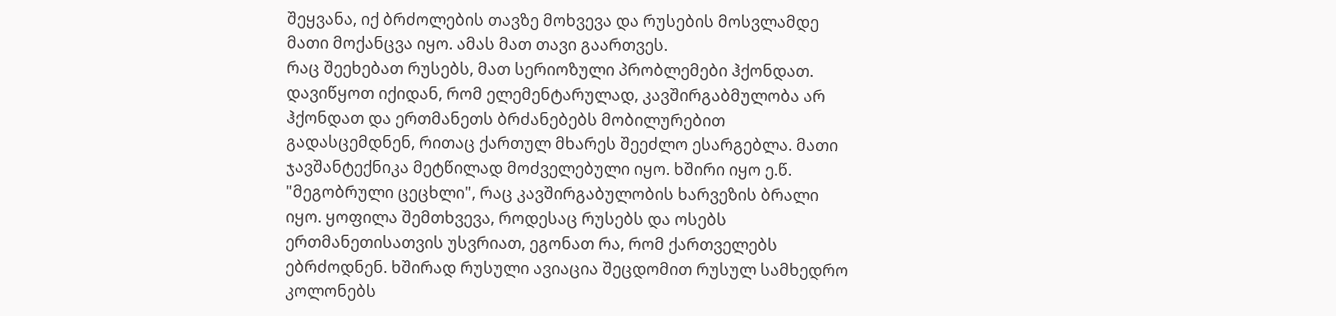შეყვანა, იქ ბრძოლების თავზე მოხვევა და რუსების მოსვლამდე მათი მოქანცვა იყო. ამას მათ თავი გაართვეს.
რაც შეეხებათ რუსებს, მათ სერიოზული პრობლემები ჰქონდათ. დავიწყოთ იქიდან, რომ ელემენტარულად, კავშირგაბმულობა არ ჰქონდათ და ერთმანეთს ბრძანებებს მობილურებით გადასცემდნენ, რითაც ქართულ მხარეს შეეძლო ესარგებლა. მათი ჯავშანტექნიკა მეტწილად მოძველებული იყო. ხშირი იყო ე.წ. "მეგობრული ცეცხლი", რაც კავშირგაბულობის ხარვეზის ბრალი იყო. ყოფილა შემთხვევა, როდესაც რუსებს და ოსებს ერთმანეთისათვის უსვრიათ, ეგონათ რა, რომ ქართველებს ებრძოდნენ. ხშირად რუსული ავიაცია შეცდომით რუსულ სამხედრო კოლონებს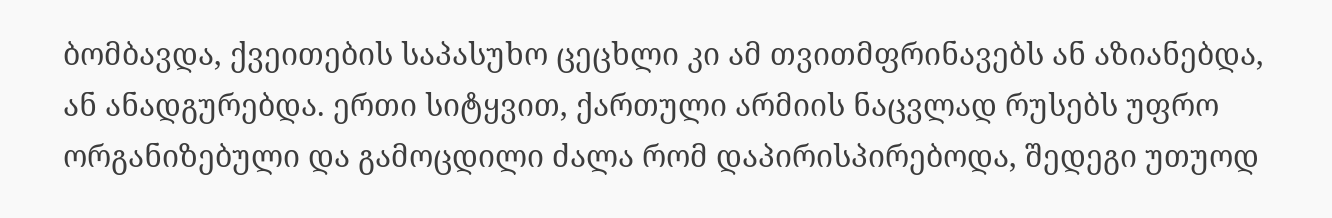ბომბავდა, ქვეითების საპასუხო ცეცხლი კი ამ თვითმფრინავებს ან აზიანებდა, ან ანადგურებდა. ერთი სიტყვით, ქართული არმიის ნაცვლად რუსებს უფრო ორგანიზებული და გამოცდილი ძალა რომ დაპირისპირებოდა, შედეგი უთუოდ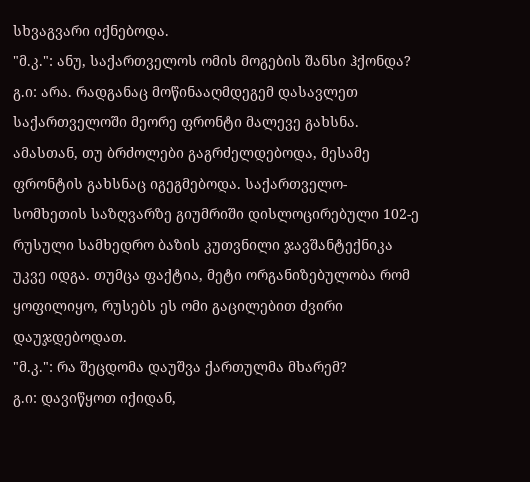სხვაგვარი იქნებოდა.
"მ.კ.": ანუ, საქართველოს ომის მოგების შანსი ჰქონდა?
გ.ი: არა. რადგანაც მოწინააღმდეგემ დასავლეთ საქართველოში მეორე ფრონტი მალევე გახსნა. ამასთან, თუ ბრძოლები გაგრძელდებოდა, მესამე ფრონტის გახსნაც იგეგმებოდა. საქართველო-სომხეთის საზღვარზე გიუმრიში დისლოცირებული 102-ე რუსული სამხედრო ბაზის კუთვნილი ჯავშანტექნიკა უკვე იდგა. თუმცა ფაქტია, მეტი ორგანიზებულობა რომ ყოფილიყო, რუსებს ეს ომი გაცილებით ძვირი დაუჯდებოდათ.
"მ.კ.": რა შეცდომა დაუშვა ქართულმა მხარემ?
გ.ი: დავიწყოთ იქიდან,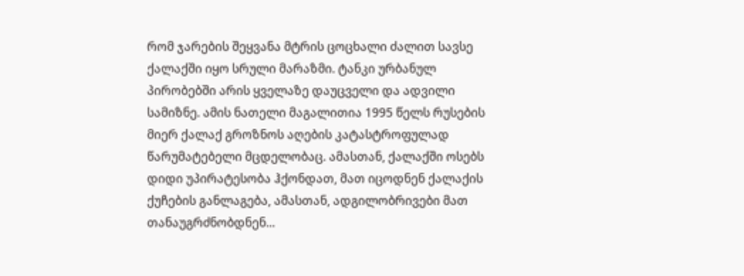რომ ჯარების შეყვანა მტრის ცოცხალი ძალით სავსე ქალაქში იყო სრული მარაზმი. ტანკი ურბანულ პირობებში არის ყველაზე დაუცველი და ადვილი სამიზნე. ამის ნათელი მაგალითია 1995 წელს რუსების მიერ ქალაქ გროზნოს აღების კატასტროფულად წარუმატებელი მცდელობაც. ამასთან, ქალაქში ოსებს დიდი უპირატესობა ჰქონდათ, მათ იცოდნენ ქალაქის ქუჩების განლაგება, ამასთან, ადგილობრივები მათ თანაუგრძნობდნენ...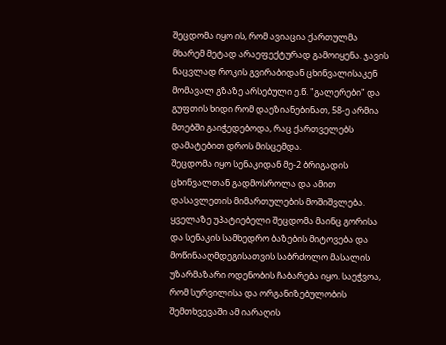შეცდომა იყო ის, რომ ავიაცია ქართულმა მხარემ მეტად არაეფექტურად გამოიყენა. ჯავის ნაცვლად როკის გვირაბიდან ცხინვალისაკენ მომავალ გზაზე არსებული ე.წ. "გალერები" და გუფთის ხიდი რომ დაეზიანებინათ, 58-ე არმია მთებში გაიჭედებოდა, რაც ქართველებს დამატებით დროს მისცემდა.
შეცდომა იყო სენაკიდან მე-2 ბრიგადის ცხინვალთან გადმოსროლა და ამით დასავლეთის მიმართულების მოშიშვლება.
ყველაზე უპატიებელი შეცდომა მაინც გორისა და სენაკის სამხედრო ბაზების მიტოვება და მოწინააღმდეგისათვის საბრძოლო მასალის უზარმაზარი ოდენობის ჩაბარება იყო. საეჭვოა, რომ სურვილისა და ორგანიზებულობის შემთხვევაში ამ იარაღის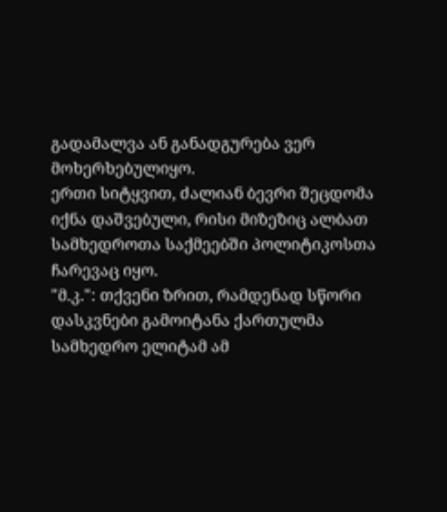გადამალვა ან განადგურება ვერ მოხერხებულიყო.
ერთი სიტყვით, ძალიან ბევრი შეცდომა იქნა დაშვებული, რისი მიზეზიც ალბათ სამხედროთა საქმეებში პოლიტიკოსთა ჩარევაც იყო.
"მ.კ.": თქვენი ზრით, რამდენად სწორი დასკვნები გამოიტანა ქართულმა სამხედრო ელიტამ ამ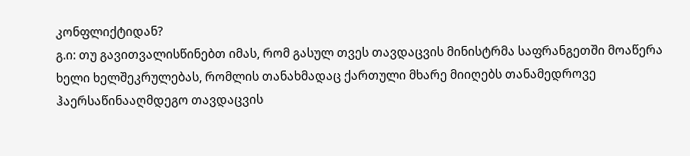კონფლიქტიდან?
გ.ი: თუ გავითვალისწინებთ იმას, რომ გასულ თვეს თავდაცვის მინისტრმა საფრანგეთში მოაწერა ხელი ხელშეკრულებას, რომლის თანახმადაც ქართული მხარე მიიღებს თანამედროვე ჰაერსაწინააღმდეგო თავდაცვის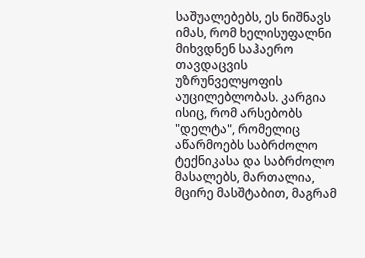საშუალებებს, ეს ნიშნავს იმას, რომ ხელისუფალნი მიხვდნენ საჰაერო თავდაცვის უზრუნველყოფის აუცილებლობას. კარგია ისიც, რომ არსებობს "დელტა", რომელიც აწარმოებს საბრძოლო ტექნიკასა და საბრძოლო მასალებს, მართალია, მცირე მასშტაბით, მაგრამ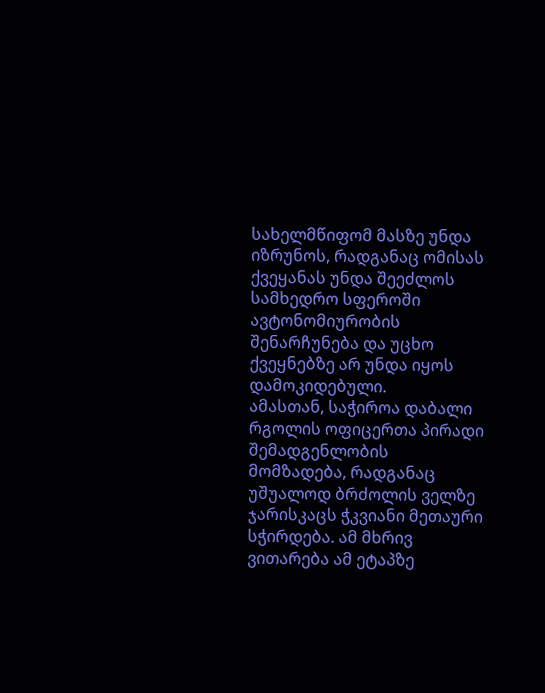სახელმწიფომ მასზე უნდა იზრუნოს, რადგანაც ომისას ქვეყანას უნდა შეეძლოს სამხედრო სფეროში ავტონომიურობის შენარჩუნება და უცხო ქვეყნებზე არ უნდა იყოს დამოკიდებული.
ამასთან, საჭიროა დაბალი რგოლის ოფიცერთა პირადი შემადგენლობის მომზადება, რადგანაც უშუალოდ ბრძოლის ველზე ჯარისკაცს ჭკვიანი მეთაური სჭირდება. ამ მხრივ ვითარება ამ ეტაპზე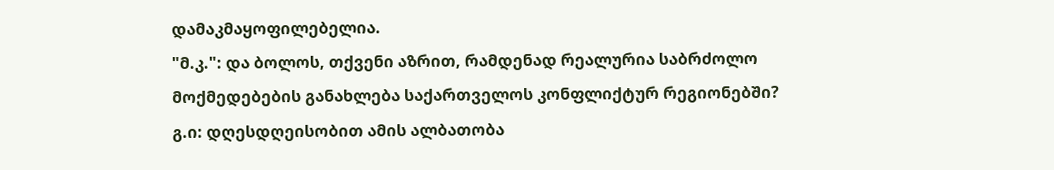დამაკმაყოფილებელია.
"მ.კ.": და ბოლოს, თქვენი აზრით, რამდენად რეალურია საბრძოლო მოქმედებების განახლება საქართველოს კონფლიქტურ რეგიონებში?
გ.ი: დღესდღეისობით ამის ალბათობა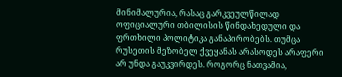მინიმალურია, რასაც გარკვეულწილად ოფიციალური თბილისის წინდახედული და ფრთხილი პოლიტიკა განაპირობებს. თუმცა რუსეთის მეზობელ ქვეყანას არასოდეს არაფერი არ უნდა გაუკვირდეს. როგორც ნათვამია,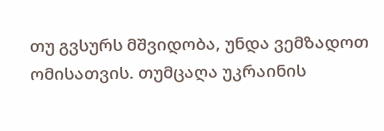თუ გვსურს მშვიდობა, უნდა ვემზადოთ ომისათვის. თუმცაღა უკრაინის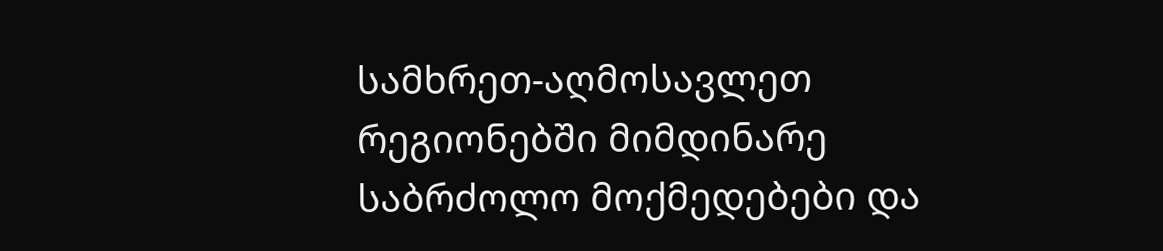სამხრეთ-აღმოსავლეთ რეგიონებში მიმდინარე საბრძოლო მოქმედებები და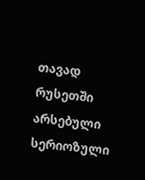თავად რუსეთში არსებული სერიოზული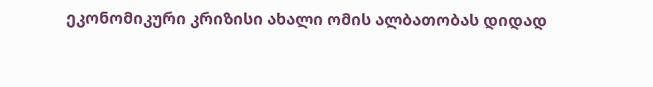ეკონომიკური კრიზისი ახალი ომის ალბათობას დიდად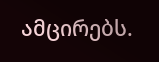ამცირებს.